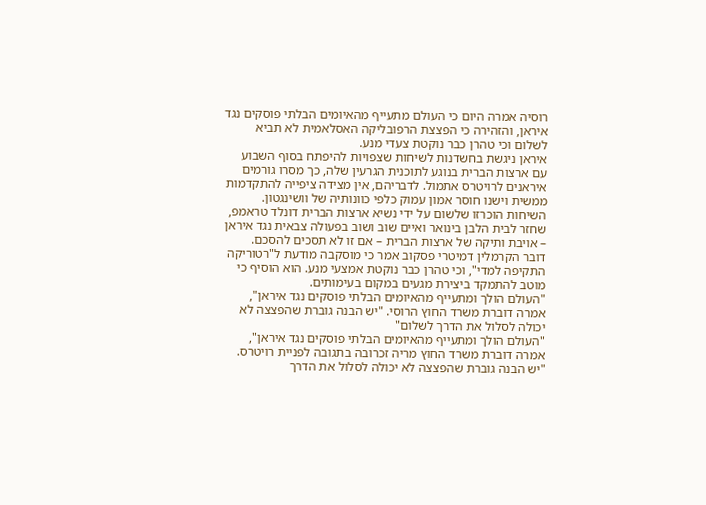רוסיה אמרה היום כי העולם מתעייף מהאיומים הבלתי פוסקים נגד איראן, והזהירה כי הפצצת הרפובליקה האסלאמית לא תביא לשלום וכי טהרן כבר נוקטת צעדי מנע.
איראן ניגשת בחשדנות לשיחות שצפויות להיפתח בסוף השבוע עם ארצות הברית בנוגע לתוכנית הגרעין שלה, כך מסרו גורמים איראנים לרויטרס אתמול. לדבריהם, אין מצידה ציפייה להתקדמות ממשית וישנו חוסר אמון עמוק כלפי כוונותיה של וושינגטון.
השיחות הוכרזו שלשום על ידי נשיא ארצות הברית דונלד טראמפ, שחזר לבית הלבן בינואר ואיים שוב ושוב בפעולה צבאית נגד איראן – אויבת ותיקה של ארצות הברית – אם זו לא תסכים להסכם.
דובר הקרמלין דמיטרי פסקוב אמר כי מוסקבה מודעת ל"רטוריקה התקיפה למדי", וכי טהרן כבר נוקטת אמצעי מנע. הוא הוסיף כי מוטב להתמקד ביצירת מגעים במקום בעימותים.
"העולם הולך ומתעייף מהאיומים הבלתי פוסקים נגד איראן", אמרה דוברת משרד החוץ הרוסי. "יש הבנה גוברת שהפצצה לא יכולה לסלול את הדרך לשלום"
"העולם הולך ומתעייף מהאיומים הבלתי פוסקים נגד איראן", אמרה דוברת משרד החוץ מריה זכרובה בתגובה לפניית רויטרס. "יש הבנה גוברת שהפצצה לא יכולה לסלול את הדרך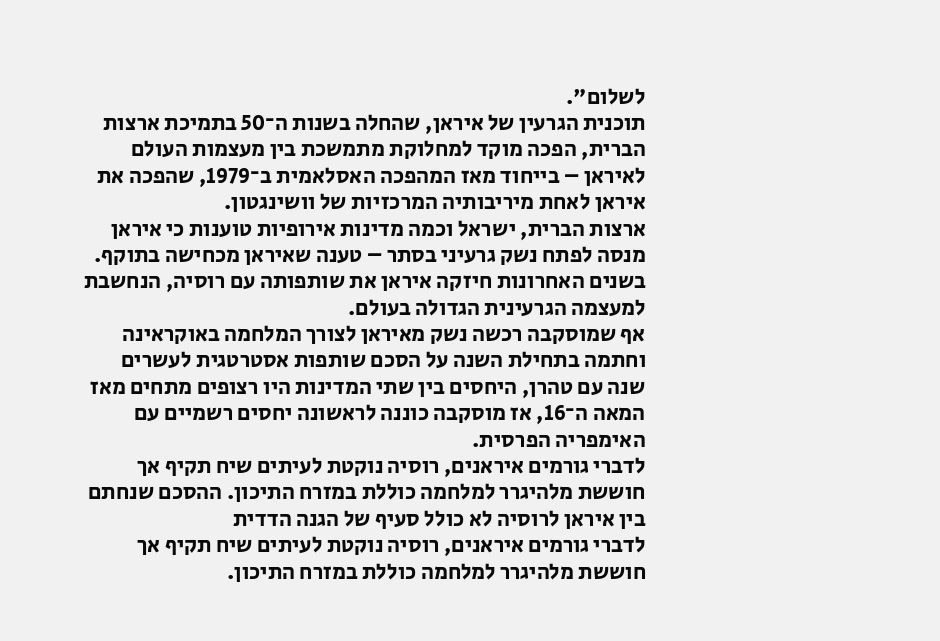לשלום".
תוכנית הגרעין של איראן, שהחלה בשנות ה־50 בתמיכת ארצות הברית, הפכה מוקד למחלוקת מתמשכת בין מעצמות העולם לאיראן – בייחוד מאז המהפכה האסלאמית ב־1979, שהפכה את איראן לאחת מיריבותיה המרכזיות של וושינגטון.
ארצות הברית, ישראל וכמה מדינות אירופיות טוענות כי איראן מנסה לפתח נשק גרעיני בסתר – טענה שאיראן מכחישה בתוקף. בשנים האחרונות חיזקה איראן את שותפותה עם רוסיה, הנחשבת למעצמה הגרעינית הגדולה בעולם.
אף שמוסקבה רכשה נשק מאיראן לצורך המלחמה באוקראינה וחתמה בתחילת השנה על הסכם שותפות אסטרטגית לעשרים שנה עם טהרן, היחסים בין שתי המדינות היו רצופים מתחים מאז המאה ה־16, אז מוסקבה כוננה לראשונה יחסים רשמיים עם האימפריה הפרסית.
לדברי גורמים איראנים, רוסיה נוקטת לעיתים שיח תקיף אך חוששת מלהיגרר למלחמה כוללת במזרח התיכון. ההסכם שנחתם בין איראן לרוסיה לא כולל סעיף של הגנה הדדית
לדברי גורמים איראנים, רוסיה נוקטת לעיתים שיח תקיף אך חוששת מלהיגרר למלחמה כוללת במזרח התיכון.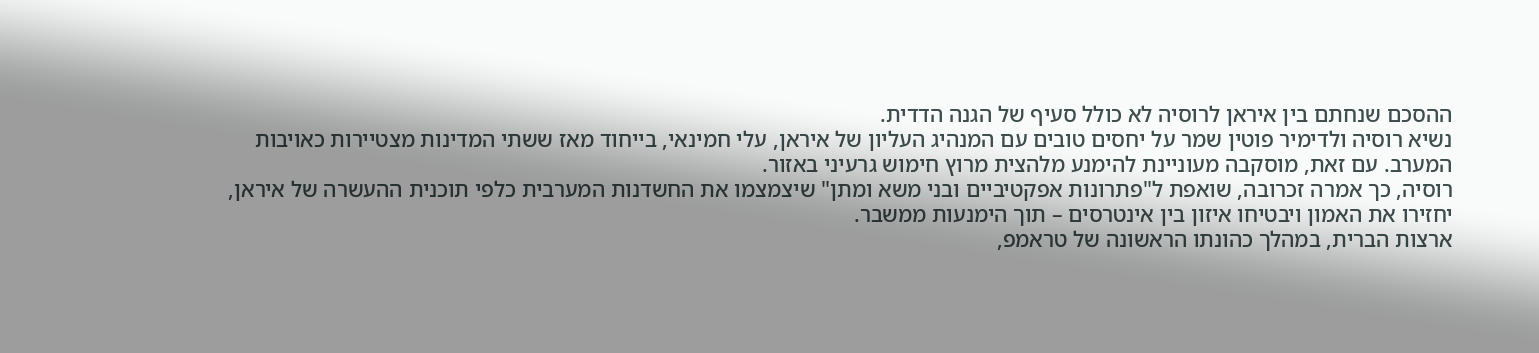ההסכם שנחתם בין איראן לרוסיה לא כולל סעיף של הגנה הדדית.
נשיא רוסיה ולדימיר פוטין שמר על יחסים טובים עם המנהיג העליון של איראן, עלי חמינאי, בייחוד מאז ששתי המדינות מצטיירות כאויבות המערב. עם זאת, מוסקבה מעוניינת להימנע מלהצית מרוץ חימוש גרעיני באזור.
רוסיה, כך אמרה זכרובה, שואפת ל"פתרונות אפקטיביים ובני משא ומתן" שיצמצמו את החשדנות המערבית כלפי תוכנית ההעשרה של איראן, יחזירו את האמון ויבטיחו איזון בין אינטרסים – תוך הימנעות ממשבר.
ארצות הברית, במהלך כהונתו הראשונה של טראמפ,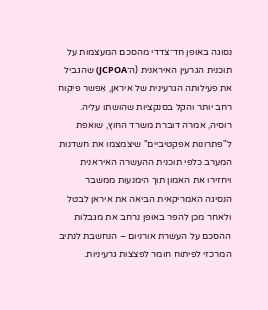נסוגה באופן חד־צדדי מהסכם המעצמות על תוכנית הגרעין האיראנית (ה־JCPOA) שהגביל את פעילותה הגרעינית של איראן, אִפשר פיקוח רחב יותר והקל בסנקציות שהושתו עליה.
רוסיה, אמרה דוברת משרד החוץ, שואפת ל"פתרונות אפקטיביים" שיצמצמו את חשדנות המערב כלפי תוכנית ההעשרה האיראנית ויחזירו את האמון תוך הימנעות ממשבר
הנסיגה האמריקאית הביאה את איראן לבטל ולאחר מכן להפר באופן נרחב את מגבלות ההסכם על העשרת אורניום – הנחשבת לנתיב המרכזי לפיתוח חומר לפצצות גרעיניות.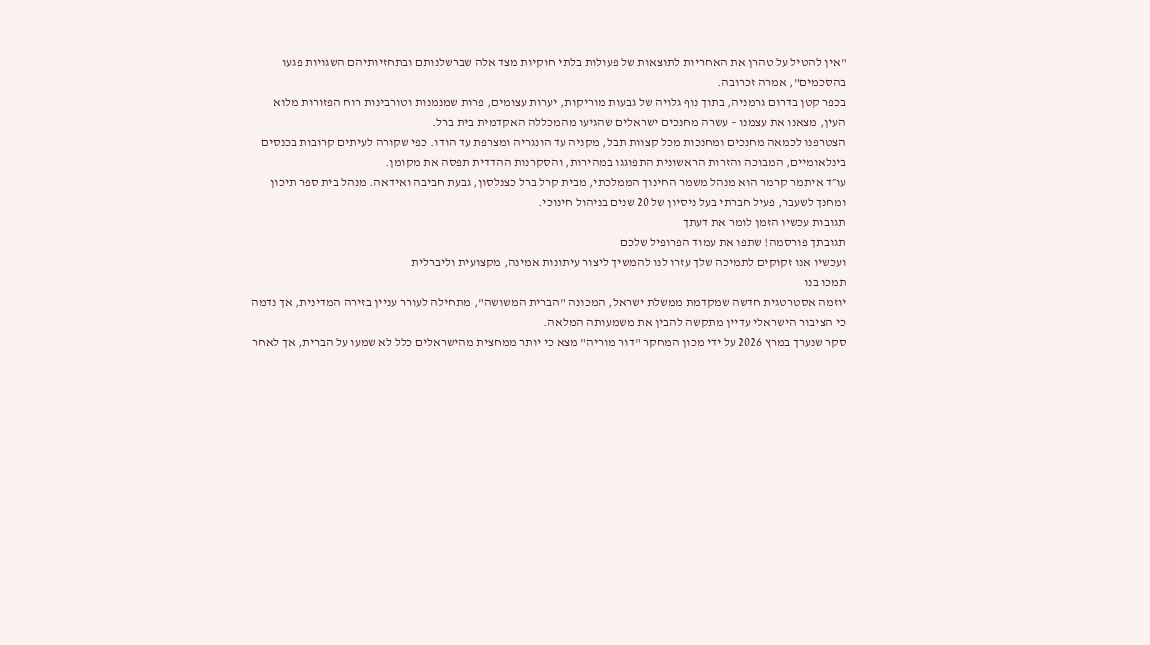"אין להטיל על טהרן את האחריות לתוצאות של פעולות בלתי חוקיות מצד אלה שברשלנותם ובתחזיותיהם השגויות פגעו בהסכמים", אמרה זכרובה.
בכפר קטן בדרום גרמניה, בתוך נוף גלויה של גבעות מוריקות, יערות עצומים, פרות שמנמנות וטורבינות רוח הפזורות מלוא העין, מצאנו את עצמנו – עשרה מחנכים ישראלים שהגיעו מהמכללה האקדמית בית ברל.
הצטרפנו לכמאה מחנכים ומחנכות מכל קצוות תבל, מקניה עד הונגריה ומצרפת עד הודו. כפי שקורה לעיתים קרובות בכנסים בינלאומיים, המבוכה והזרות הראשונית התפוגגו במהירות, והסקרנות ההדדית תפסה את מקומן.
עו״ד איתמר קרמר הוא מנהל משמר החינוך הממלכתי, מבית קרל ברל כצנלסון, גבעת חביבה ואידאה. מנהל בית ספר תיכון ומחנך לשעבר, פעיל חברתי בעל ניסיון של 20 שנים בניהול חינוכי.
תגובות עכשיו הזמן לומר את דעתך
תגובתך פורסמה! שתפו את עמוד הפרופיל שלכם
ועכשיו אנו זקוקים לתמיכה שלך עזרו לנו להמשיך ליצור עיתונות אמינה, מקצועית וליברלית
תמכו בנו
יוזמה אסטרטגית חדשה שמקדמת ממשלת ישראל, המכונה "הברית המשושה", מתחילה לעורר עניין בזירה המדינית, אך נדמה כי הציבור הישראלי עדיין מתקשה להבין את משמעותה המלאה.
סקר שנערך במרץ 2026 על ידי מכון המחקר "דור מוריה" מצא כי יותר ממחצית מהישראלים כלל לא שמעו על הברית, אך לאחר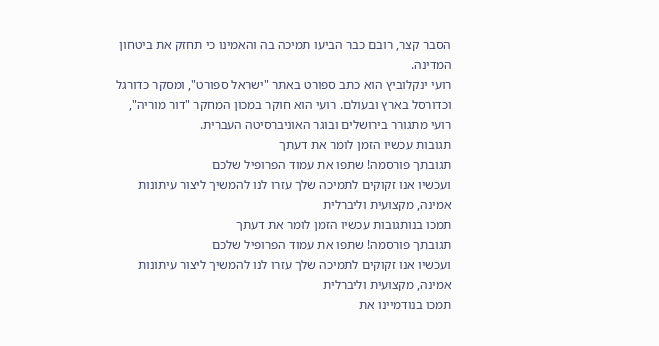הסבר קצר, רובם כבר הביעו תמיכה בה והאמינו כי תחזק את ביטחון המדינה.
רועי ינקלוביץ הוא כתב ספורט באתר "ישראל ספורט", ומסקר כדורגל וכדורסל בארץ ובעולם. רועי הוא חוקר במכון המחקר "דור מוריה", רועי מתגורר בירושלים ובוגר האוניברסיטה העברית.
תגובות עכשיו הזמן לומר את דעתך
תגובתך פורסמה! שתפו את עמוד הפרופיל שלכם
ועכשיו אנו זקוקים לתמיכה שלך עזרו לנו להמשיך ליצור עיתונות אמינה, מקצועית וליברלית
תמכו בנותגובות עכשיו הזמן לומר את דעתך
תגובתך פורסמה! שתפו את עמוד הפרופיל שלכם
ועכשיו אנו זקוקים לתמיכה שלך עזרו לנו להמשיך ליצור עיתונות אמינה, מקצועית וליברלית
תמכו בנודמיינו את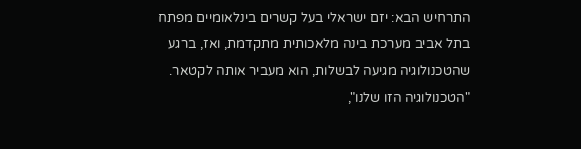התרחיש הבא: יזם ישראלי בעל קשרים בינלאומיים מפתח בתל אביב מערכת בינה מלאכותית מתקדמת, ואז, ברגע שהטכנולוגיה מגיעה לבשלות, הוא מעביר אותה לקטאר.
"הטכנולוגיה הזו שלנו",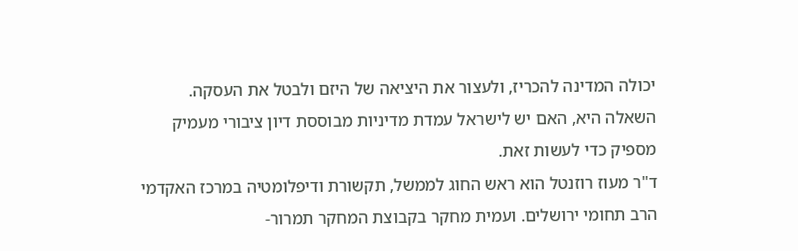יכולה המדינה להכריז, ולעצור את היציאה של היזם ולבטל את העסקה. השאלה היא, האם יש לישראל עמדת מדיניות מבוססת דיון ציבורי מעמיק מספיק כדי לעשות זאת.
ד"ר מעוז רוזנטל הוא ראש החוג לממשל, תקשורת ודיפלומטיה במרכז האקדמי הרב תחומי ירושלים. ועמית מחקר בקבוצת המחקר תמרור-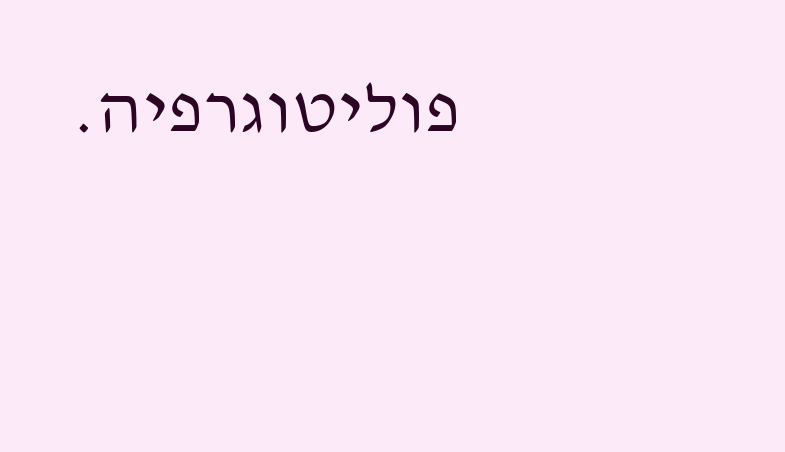פוליטוגרפיה.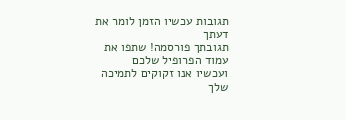תגובות עכשיו הזמן לומר את דעתך
תגובתך פורסמה! שתפו את עמוד הפרופיל שלכם
ועכשיו אנו זקוקים לתמיכה שלך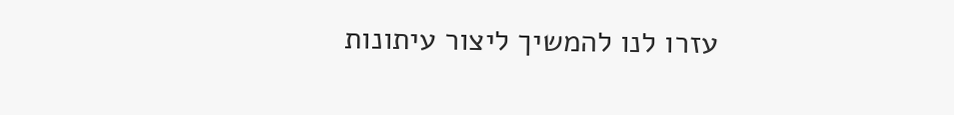עזרו לנו להמשיך ליצור עיתונות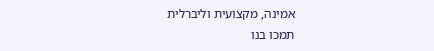אמינה, מקצועית וליברלית
תמכו בנו